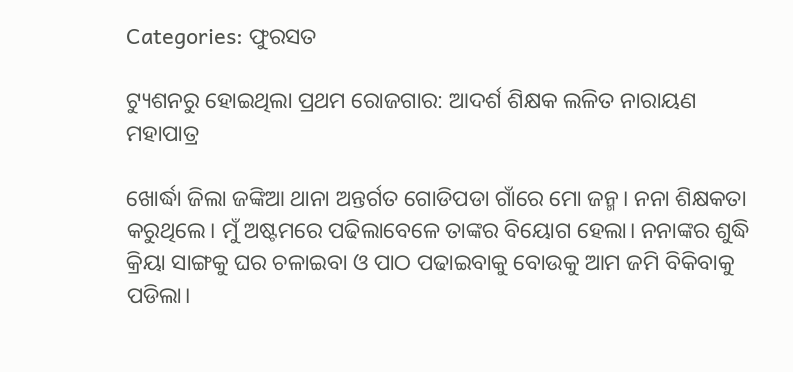Categories: ଫୁରସତ

ଟ୍ୟୁଶନରୁ ହୋଇଥିଲା ପ୍ରଥମ ରୋଜଗାର: ଆଦର୍ଶ ଶିକ୍ଷକ ଲଳିତ ନାରାୟଣ ମହାପାତ୍ର

ଖୋର୍ଦ୍ଧା ଜିଲା ଜଙ୍କିଆ ଥାନା ଅନ୍ତର୍ଗତ ଗୋଡିପଡା ଗାଁରେ ମୋ ଜନ୍ମ। ନନା ଶିକ୍ଷକତା କରୁଥିଲେ। ମୁଁ ଅଷ୍ଟମରେ ପଢିଲାବେଳେ ତାଙ୍କର ବିୟୋଗ ହେଲା। ନନାଙ୍କର ଶୁଦ୍ଧି କ୍ରିୟା ସାଙ୍ଗକୁ ଘର ଚଳାଇବା ଓ ପାଠ ପଢାଇବାକୁ ବୋଉକୁ ଆମ ଜମି ବିକିବାକୁ ପଡିଲା।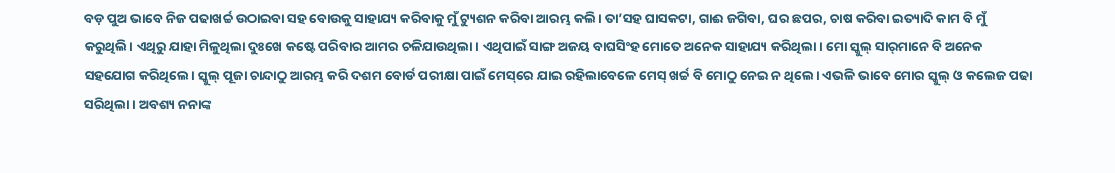ବଡ଼ ପୁଅ ଭାବେ ନିଜ ପଢାଖର୍ଚ୍ଚ ଉଠାଇବା ସହ ବୋଉକୁ ସାହାଯ୍ୟ କରିବାକୁ ମୁଁ ଟ୍ୟୁଶନ କରିବା ଆରମ୍ଭ କଲି। ତା’ସହ ଘାସକଟା, ଗାଈ ଜଗିବା, ଘର ଛପର, ଚାଷ କରିବା ଇତ୍ୟାଦି କାମ ବି ମୁଁ କରୁଥିଲି। ଏଥିରୁ ଯାହା ମିଳୁଥିଲା ଦୁଃଖେ କଷ୍ଟେ ପରିବାର ଆମର ଚଳିଯାଉଥିଲା। ଏଥିପାଇଁ ସାଙ୍ଗ ଅଜୟ ବାଘସିଂହ ମୋତେ ଅନେକ ସାହାଯ୍ୟ କରିଥିଲା। ମୋ ସ୍କୁଲ୍‌ ସାର୍‌ମାନେ ବି ଅନେକ ସହଯୋଗ କରିଥିଲେ। ସ୍କୁଲ୍‌ ପୂଜା ଚାନ୍ଦାଠୁ ଆରମ୍ଭ କରି ଦଶମ ବୋର୍ଡ ପରୀକ୍ଷା ପାଇଁ ମେସ୍‌ରେ ଯାଇ ରହିଲାବେଳେ ମେସ୍‌ ଖର୍ଚ୍ଚ ବି ମୋଠୁ ନେଇ ନ ଥିଲେ। ଏଭଳି ଭାବେ ମୋର ସ୍କୁଲ୍‌ ଓ କଲେଜ ପଢା ସରିଥିଲା। ଅବଶ୍ୟ ନନାଙ୍କ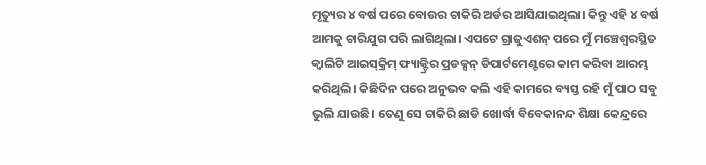ମୃତ୍ୟୁର ୪ ବର୍ଷ ପରେ ବୋଉର ଚାକିରି ଅର୍ଡର ଆସିଯାଇଥିଲା। କିନ୍ତୁ ଏହି ୪ ବର୍ଷ ଆମକୁ ଚାରିଯୁଗ ପରି ଲାଗିଥିଲା। ଏପଟେ ଗ୍ରାଜୁଏଶନ୍‌ ପରେ ମୁଁ ମଞ୍ଚେଶ୍ୱରସ୍ଥିତ କ୍ୱାଲିଟି ଆଇସ୍‌କ୍ରିମ୍‌ ଫ୍ୟାକ୍ଟ୍ରିର ପ୍ରଡକ୍ସନ୍‌ ଡିପାର୍ଟମେଣ୍ଟରେ କାମ କରିବା ଆରମ୍ଭ କରିଥିଲି। କିଛିଦିନ ପରେ ଅନୁଭବ କଲି ଏହି କାମରେ ବ୍ୟସ୍ତ ରହି ମୁଁ ପାଠ ସବୁ ଭୁଲି ଯାଉଛି। ତେଣୁ ସେ ଚାକିରି ଛାଡି ଖୋର୍ଦ୍ଧା ବିବେକାନନ୍ଦ ଶିକ୍ଷା କେନ୍ଦ୍ରରେ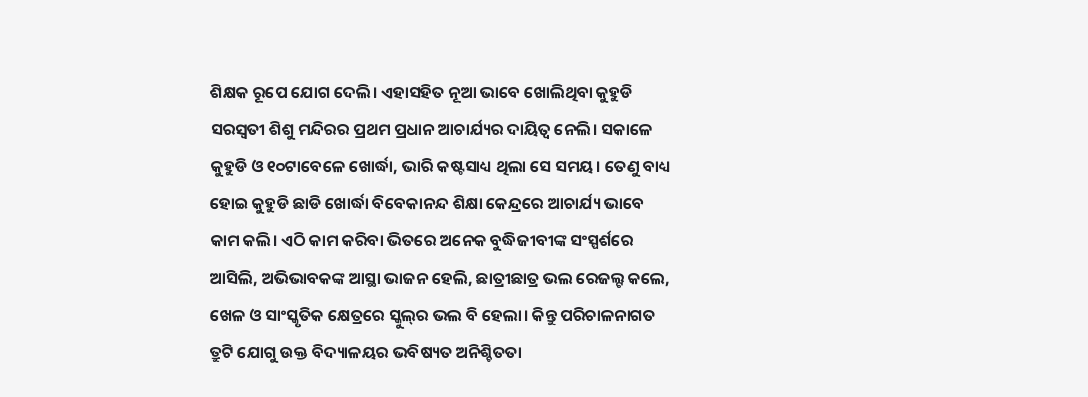ଶିକ୍ଷକ ରୂପେ ଯୋଗ ଦେଲି। ଏହାସହିତ ନୂଆ ଭାବେ ଖୋଲିଥିବା କୁହୁଡି ସରସ୍ବତୀ ଶିଶୁ ମନ୍ଦିରର ପ୍ରଥମ ପ୍ରଧାନ ଆଚାର୍ଯ୍ୟର ଦାୟିତ୍ୱ ନେଲି। ସକାଳେ କୁହୁଡି ଓ ୧୦ଟାବେଳେ ଖୋର୍ଦ୍ଧା, ଭାରି କଷ୍ଟସାଧ୍ୟ ଥିଲା ସେ ସମୟ। ତେଣୁ ବାଧ୍ୟ ହୋଇ କୁହୁଡି ଛାଡି ଖୋର୍ଦ୍ଧା ବିବେକାନନ୍ଦ ଶିକ୍ଷା କେନ୍ଦ୍ରରେ ଆଚାର୍ଯ୍ୟ ଭାବେ କାମ କଲି। ଏଠି କାମ କରିବା ଭିତରେ ଅନେକ ବୁଦ୍ଧିଜୀବୀଙ୍କ ସଂସ୍ପର୍ଶରେ ଆସିଲି, ଅଭିଭାବକଙ୍କ ଆସ୍ଥା ଭାଜନ ହେଲି, ଛାତ୍ରୀଛାତ୍ର ଭଲ ରେଜଲ୍ଟ କଲେ, ଖେଳ ଓ ସାଂସ୍କୃତିକ କ୍ଷେତ୍ରରେ ସ୍କୁଲ୍‌ର ଭଲ ବି ହେଲା। କିନ୍ତୁ ପରିଚାଳନାଗତ ତ୍ରୁଟି ଯୋଗୁ ଉକ୍ତ ବିଦ୍ୟାଳୟର ଭବିଷ୍ୟତ ଅନିଶ୍ଚିତତା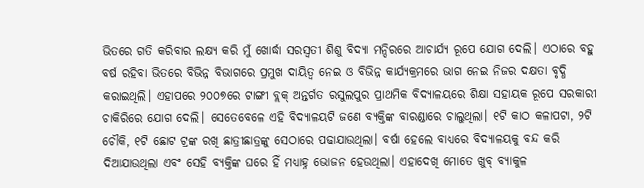ଭିତରେ ଗତି କରିବାର ଲକ୍ଷ୍ୟ କରି ମୁଁ ଖୋର୍ଦ୍ଧା ସରସ୍ବତୀ ଶିଶୁ ବିଦ୍ୟା ମନ୍ଦିରରେ ଆଚାର୍ଯ୍ୟ ରୂପେ ଯୋଗ ଦେଲି। ଏଠାରେ ବହୁ ବର୍ଷ ରହିବା ଭିତରେ ବିଭିନ୍ନ ବିଭାଗରେ ପ୍ରମୁଖ ଦାୟିତ୍ୱ ନେଇ ଓ ବିଭିନ୍ନ କାର୍ଯ୍ୟକ୍ରମରେ ଭାଗ ନେଇ ନିଜର ଦକ୍ଷତା ବୃଦ୍ଧି କରାଇଥିଲି। ଏହାପରେ ୨୦୦୭ରେ ଟାଙ୍ଗୀ ବ୍ଲକ୍‌ ଅନ୍ତର୍ଗତ ରସୁଲପୁର ପ୍ରାଥମିକ ବିଦ୍ୟାଳୟରେ ଶିକ୍ଷା ସହାୟକ ରୂପେ ସରକାରୀ ଚାକିରିରେ ଯୋଗ ଦେଲି। ସେତେବେଳେ ଏହି ବିଦ୍ୟାଳୟଟି ଜଣେ ବ୍ୟକ୍ତିଙ୍କ ବାରଣ୍ଡାରେ ଚାଲୁଥିଲା। ୧ଟି କାଠ କଳାପଟା, ୨ଟି ଚୌକି, ୧ଟି ଛୋଟ ଟ୍ରଙ୍କ ରଖି ଛାତ୍ରୀଛାତ୍ରଙ୍କୁ ସେଠାରେ ପଢାଯାଉଥିଲା। ବର୍ଷା ହେଲେ ବାଧ୍ୟରେ ବିଦ୍ୟାଳୟକୁ ବନ୍ଦ କରି ଦିଆଯାଉଥିଲା ଏବଂ ସେହି ବ୍ୟକ୍ତିଙ୍କ ଘରେ ହିଁ ମଧ୍ୟାହ୍ନ ଭୋଜନ ହେଉଥିଲା। ଏହାଦେଖି ମୋତେ ଖୁବ୍‌ ବ୍ୟାକୁଳ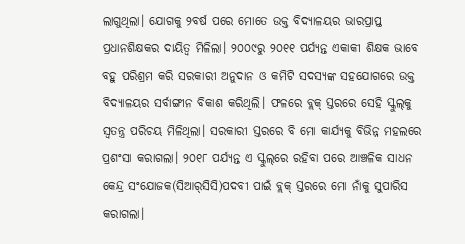ଲାଗୁଥିଲା। ଯୋଗକୁ ୨ବର୍ଷ ପରେ ମୋତେ ଉକ୍ତ ବିଦ୍ୟାଳୟର ଭାରପ୍ରାପ୍ତ ପ୍ରଧାନଶିକ୍ଷକର ଦାୟିତ୍ୱ ମିଳିଲା। ୨୦୦୯ରୁ ୨୦୧୧ ପର୍ଯ୍ୟନ୍ତ ଏକାକୀ ଶିକ୍ଷକ ଭାବେ ବହୁ ପରିଶ୍ରମ କରି ସରକାରୀ ଅନୁଦାନ ଓ କମିଟି ସଦସ୍ୟଙ୍କ ସହଯୋଗରେ ଉକ୍ତ ବିଦ୍ୟାଳୟର ସର୍ବାଙ୍ଗୀନ ବିକାଶ କରିଥିଲି। ଫଳରେ ବ୍ଲକ୍‌ ସ୍ତରରେ ସେହି ସ୍କୁଲ୍‌କୁ ସ୍ବତନ୍ତ୍ର ପରିଚୟ ମିଳିଥିଲା। ସରକାରୀ ସ୍ତରରେ ବି ମୋ କାର୍ଯ୍ୟକୁ ବିଭିନ୍ନ ମହଲରେ ପ୍ରଶଂସା କରାଗଲା। ୨୦୧୮ ପର୍ଯ୍ୟନ୍ତ ଏ ସ୍କୁଲ୍‌ରେ ରହିବା ପରେ ଆଞ୍ଚଳିକ ସାଧନ କେନ୍ଦ୍ର ସଂଯୋଜକ(ସିଆର୍‌ସିସି)ପଦବୀ ପାଇଁ ବ୍ଲକ୍‌ ସ୍ତରରେ ମୋ ନାଁକୁ ସୁପାରିସ କରାଗଲା।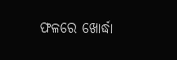ଫଳରେ ଖୋର୍ଦ୍ଧା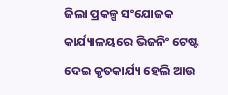ଜିଲା ପ୍ରକଳ୍ପ ସଂଯୋଜକ କାର୍ଯ୍ୟାଳୟରେ ଭିଜନିଂ ଟେଷ୍ଟ ଦେଇ କୃତକାର୍ଯ୍ୟ ହେଲି ଆଉ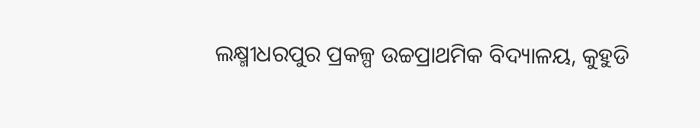ଲକ୍ଷ୍ମୀଧରପୁର ପ୍ରକଳ୍ପ ଉଚ୍ଚପ୍ରାଥମିକ ବିଦ୍ୟାଳୟ, କୁହୁଡି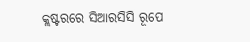କ୍ଲଷ୍ଟରରେ ସିଆରସିସି ରୂପେ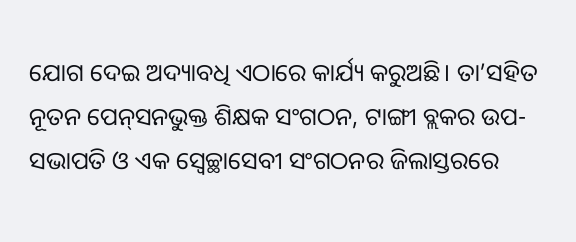ଯୋଗ ଦେଇ ଅଦ୍ୟାବଧି ଏଠାରେ କାର୍ଯ୍ୟ କରୁଅଛି। ତା’ସହିତ ନୂତନ ପେନ୍‌ସନଭୁକ୍ତ ଶିକ୍ଷକ ସଂଗଠନ, ଟାଙ୍ଗୀ ବ୍ଲକର ଉପ-ସଭାପତି ଓ ଏକ ସ୍ବେଚ୍ଛାସେବୀ ସଂଗଠନର ଜିଲାସ୍ତରରେ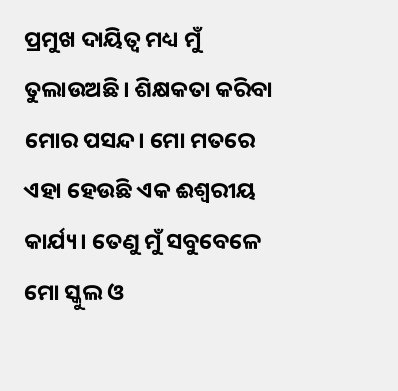ପ୍ରମୁଖ ଦାୟିତ୍ୱ ମଧ୍ୟ ମୁଁ ତୁଲାଉଅଛି। ଶିକ୍ଷକତା କରିବା ମୋର ପସନ୍ଦ। ମୋ ମତରେ ଏହା ହେଉଛି ଏକ ଈଶ୍ୱରୀୟ କାର୍ଯ୍ୟ। ତେଣୁ ମୁଁ ସବୁବେଳେ ମୋ ସ୍କୁଲ ଓ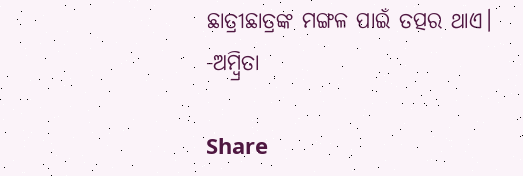ଛାତ୍ରୀଛାତ୍ରଙ୍କ ମଙ୍ଗଳ ପାଇଁ ତତ୍ପର ଥାଏ। -ଅମ୍ବ୍ରିତା

Share